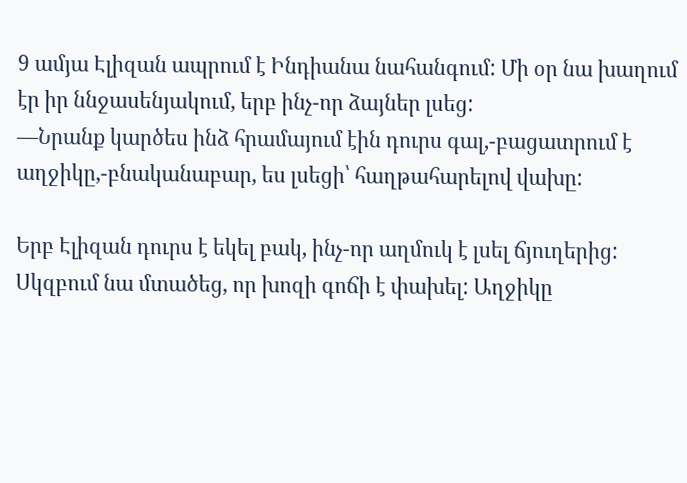9 ամյա Էլիզան ապրում է Ինդիանա նահանգում: Մի օր նա խաղում էր իր ննջասենյակում, երբ ինչ-որ ձայներ լսեց:
—Նրանք կարծես ինձ հրամայում էին դուրս գալ,-բացատրում է աղջիկը,-բնականաբար, ես լսեցի՝ հաղթահարելով վախը:

Երբ Էլիզան դուրս է եկել բակ, ինչ-որ աղմուկ է լսել ճյուղերից:
Սկզբում նա մտածեց, որ խոզի գոճի է փախել: Աղջիկը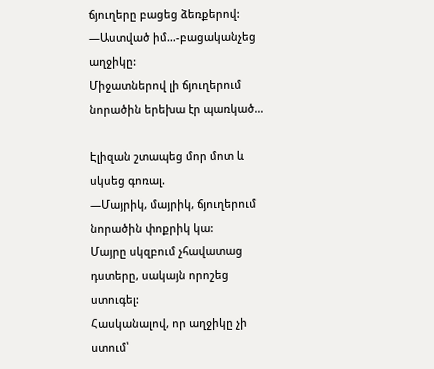ճյուղերը բացեց ձեռքերով:
—Աստված իմ…-բացականչեց աղջիկը:
Միջատներով լի ճյուղերում նորածին երեխա էր պառկած…

Էլիզան շտապեց մոր մոտ և սկսեց գոռալ.
—Մայրիկ, մայրիկ, ճյուղերում նորածին փոքրիկ կա:
Մայրը սկզբում չհավատաց դստերը, սակայն որոշեց ստուգել:
Հասկանալով, որ աղջիկը չի ստում՝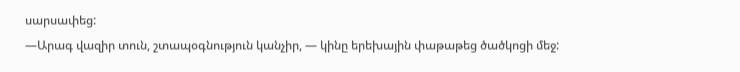սարսափեց:
—Արագ վազիր տուն, շտապօգնություն կանչիր, — կինը երեխային փաթաթեց ծածկոցի մեջ: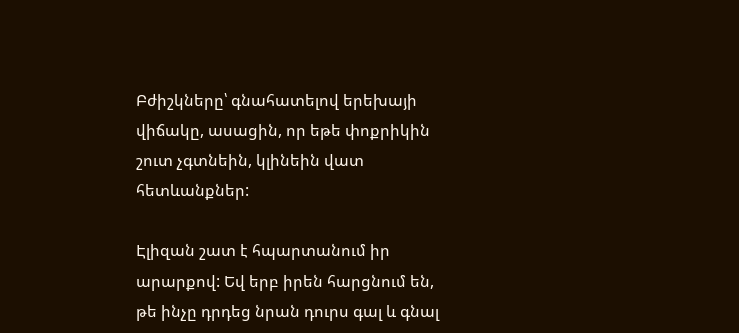Բժիշկները՝ գնահատելով երեխայի վիճակը, ասացին, որ եթե փոքրիկին շուտ չգտնեին, կլինեին վատ հետևանքներ:

Էլիզան շատ է հպարտանում իր արարքով: Եվ երբ իրեն հարցնում են, թե ինչը դրդեց նրան դուրս գալ և գնալ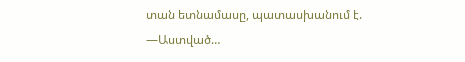տան ետնամասը, պատասխանում է.
—Աստված…